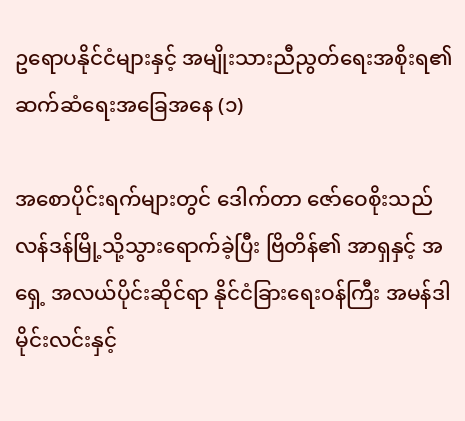ဥရောပနိုင်ငံများနှင့် အမျိုးသားညီညွတ်ရေးအစိုးရ၏ ဆက်ဆံရေးအခြေအနေ (၁)

အစောပိုင်းရက်များတွင် ဒေါက်တာ ဇော်ဝေစိုးသည် လန်ဒန်မြို့သို့သွားရောက်ခဲ့ပြီး ဗြိတိန်၏ အာရှနှင့် အရှေ့ အလယ်ပိုင်းဆိုင်ရာ နိုင်ငံခြားရေးဝန်ကြီး အမန်ဒါမိုင်းလင်းနှင့်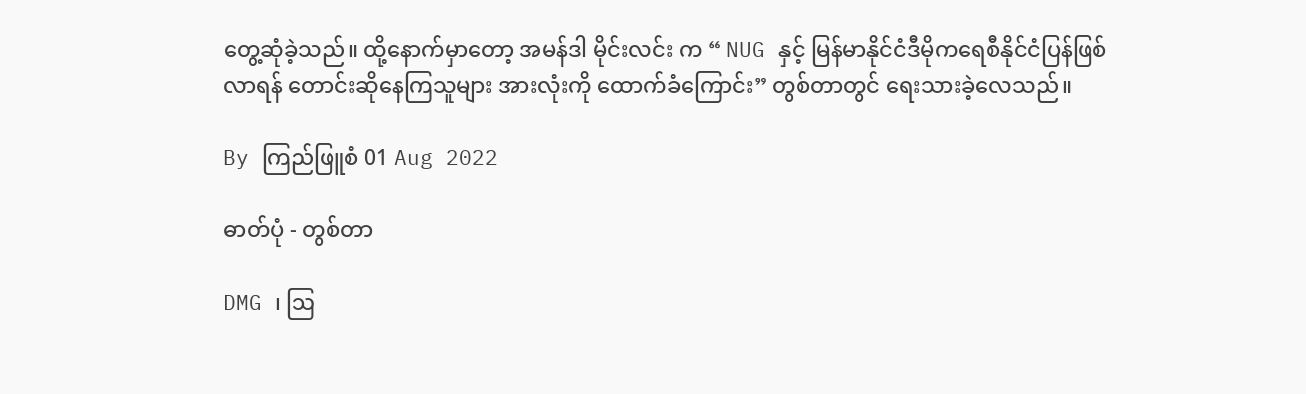တွေ့ဆုံခဲ့သည်။ ထို့နောက်မှာတော့ အမန်ဒါ မိုင်းလင်း က “ NUG နှင့် မြန်မာနိုင်ငံဒီမိုကရေစီနိုင်ငံပြန်ဖြစ်လာရန် တောင်းဆိုနေကြသူများ အားလုံးကို ထောက်ခံကြောင်း” တွစ်တာတွင် ရေးသားခဲ့လေသည်။

By ကြည်ဖြူစံ 01 Aug 2022

ဓာတ်ပုံ - တွစ်တာ

DMG ၊ ဩ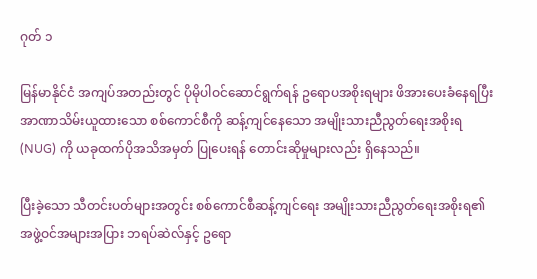ဂုတ် ၁

မြန်မာနိုင်ငံ အကျပ်အတည်းတွင် ပိုမိုပါဝင်ဆောင်ရွက်ရန် ဥရောပအစိုးရများ ဖိအားပေးခံနေရပြီး အာဏာသိမ်းယူထားသော စစ်ကောင်စီကို ဆန့်ကျင်နေသော အမျိုးသားညီညွတ်ရေးအစိုးရ (NUG) ကို ယခုထက်ပိုအသိအမှတ် ပြုပေးရန် တောင်းဆိုမှုများလည်း ရှိနေသည်။

ပြီးခဲ့သော သီတင်းပတ်များအတွင်း စစ်ကောင်စီဆန့်ကျင်ရေး အမျိုးသားညီညွတ်ရေးအစိုးရ၏ အဖွဲ့ဝင်အများအပြား ဘရပ်ဆဲလ်နှင့် ဥရော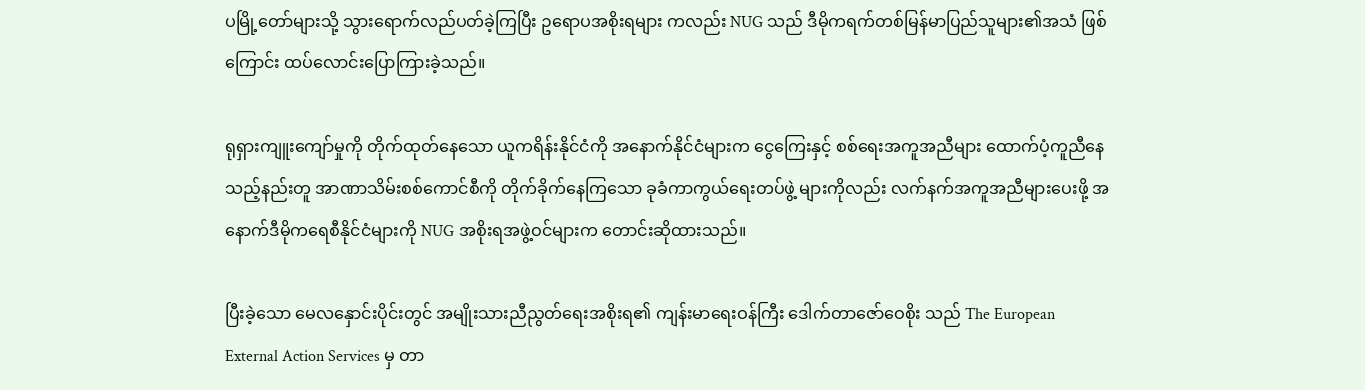ပမြို့တော်များသို့ သွားရောက်လည်ပတ်ခဲ့ကြပြီး ဥရောပအစိုးရများ ကလည်း NUG သည် ဒီမိုကရက်တစ်မြန်မာပြည်သူများ၏အသံ ဖြစ်ကြောင်း ထပ်လောင်းပြောကြားခဲ့သည်။

ရုရှားကျူးကျော်မှုကို တိုက်ထုတ်နေသော ယူကရိန်းနိုင်ငံကို အနောက်နိုင်ငံများက ငွေကြေးနှင့် စစ်ရေးအကူအညီများ ထောက်ပံ့ကူညီနေသည့်နည်းတူ အာဏာသိမ်းစစ်ကောင်စီကို တိုက်ခိုက်နေကြသော ခုခံကာကွယ်ရေးတပ်ဖွဲ့ များကိုလည်း လက်နက်အကူအညီများပေးဖို့ အနောက်ဒီမိုကရေစီနိုင်ငံများကို NUG အစိုးရအဖွဲ့ဝင်များက တောင်းဆိုထားသည်။

ပြီးခဲ့သော မေလနှောင်းပိုင်းတွင် အမျိုးသားညီညွတ်ရေးအစိုးရ၏ ကျန်းမာရေးဝန်ကြီး ဒေါက်တာဇော်ဝေစိုး သည် The European External Action Services မှ တာ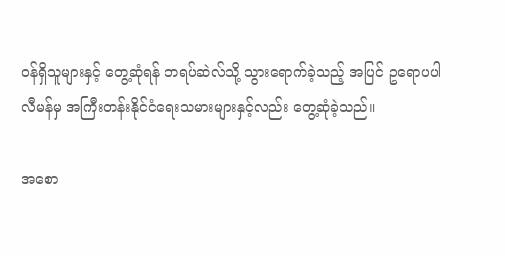ဝန်ရှိသူများနှင့် တွေ့ဆုံရန် ဘရပ်ဆဲလ်သို့ သွားရောက်ခဲ့သည့် အပြင် ဥရောပပါလီမန်မှ အကြီးတန်းနိုင်ငံရေးသမားများနှင့်လည်း တွေ့ဆုံခဲ့သည်။

အစော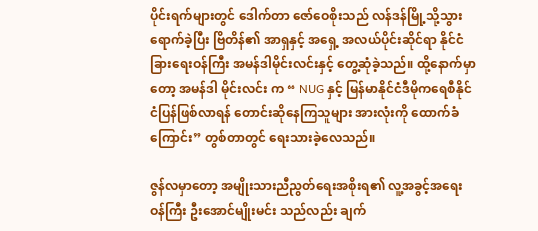ပိုင်းရက်များတွင် ဒေါက်တာ ဇော်ဝေစိုးသည် လန်ဒန်မြို့သို့သွားရောက်ခဲ့ပြီး ဗြိတိန်၏ အာရှနှင့် အရှေ့ အလယ်ပိုင်းဆိုင်ရာ နိုင်ငံခြားရေးဝန်ကြီး အမန်ဒါမိုင်းလင်းနှင့် တွေ့ဆုံခဲ့သည်။ ထို့နောက်မှာတော့ အမန်ဒါ မိုင်းလင်း က “ NUG နှင့် မြန်မာနိုင်ငံဒီမိုကရေစီနိုင်ငံပြန်ဖြစ်လာရန် တောင်းဆိုနေကြသူများ အားလုံးကို ထောက်ခံကြောင်း” တွစ်တာတွင် ရေးသားခဲ့လေသည်။

ဇွန်လမှာတော့ အမျိုးသားညီညွတ်ရေးအစိုးရ၏ လူ့အခွင့်အရေးဝန်ကြီး ဦးအောင်မျိုးမင်း သည်လည်း ချက်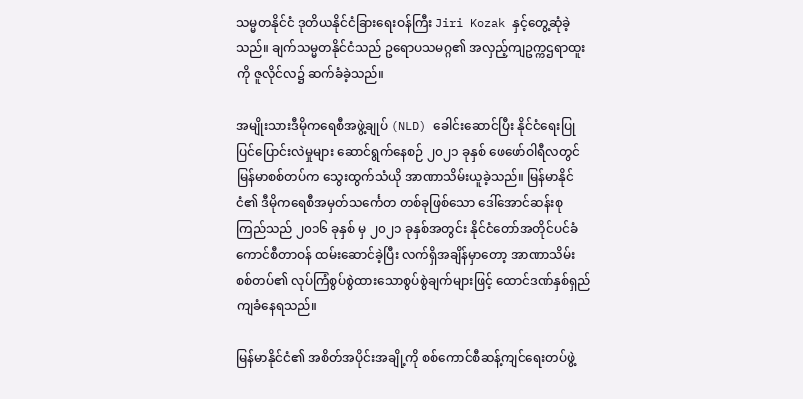သမ္မတနိုင်ငံ ဒုတိယနိုင်ငံခြားရေးဝန်ကြီး Jiri Kozak နှင့်တွေ့ဆုံခဲ့သည်။ ချက်သမ္မတနိုင်ငံသည် ဥရောပသမဂ္ဂ၏ အလှည့်ကျဥက္ကဌရာထူးကို ဇူလိုင်လ၌ ဆက်ခံခဲ့သည်။

အမျိုးသားဒီမိုကရေစီအဖွဲ့ချုပ် (NLD) ခေါင်းဆောင်ပြီး နိုင်ငံရေးပြုပြင်ပြောင်းလဲမှုများ ဆောင်ရွက်နေစဉ် ၂၀၂၁ ခုနှစ် ဖေဖော်ဝါရီလတွင် မြန်မာစစ်တပ်က သွေးထွက်သံယို အာဏာသိမ်းယူခဲ့သည်။ မြန်မာနိုင်ငံ၏ ဒီမိုကရေစီအမှတ်သင်္ကေတ တစ်ခုဖြစ်သော ဒေါ်အောင်ဆန်းစုကြည်သည် ၂၀၁၆ ခုနှစ် မှ ၂၀၂၁ ခုနှစ်အတွင်း နိုင်ငံတော်အတိုင်ပင်ခံကောင်စီတာဝန် ထမ်းဆောင်ခဲ့ပြီး လက်ရှိအချိန်မှာတော့ အာဏာသိမ်းစစ်တပ်၏ လုပ်ကြံစွပ်စွဲထားသောစွပ်စွဲချက်များဖြင့် ထောင်ဒဏ်နှစ်ရှည် ကျခံနေရသည်။

မြန်မာနိုင်ငံ၏ အစိတ်အပိုင်းအချို့ကို စစ်ကောင်စီဆန့်ကျင်ရေးတပ်ဖွဲ့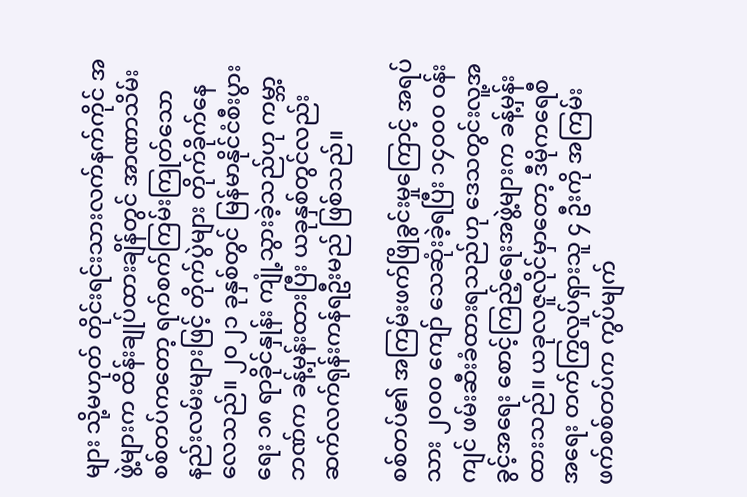များ သို့မဟုတ် တိုင်းရင်းသားလက်နက်ကိုင် အဖွဲ့များက ထိန်းချုပ်ထားချိန်တွင် အာဏာသိမ်းစစ်တပ်ကတော့ ရက်စက်ကြမ်းကြုတ်သော နည်းလမ်းများဖြင့် တိုက်ပွဲများ တိုက်ခိုက်နေလေသည်။ ၂၀၂၁ ခုနှစ်တွင် မြန်မာနိုင်ငံစီးပွားရေး ၁၈ ရာခိုင်နှုန်း ကျုံ့သွားခဲ့သည်ဟု ကမ္ဘာ့ဘဏ်က ခန့်မှန်းထားပြီး ယခုနှစ်တွင်လည်း ဆက်လက်ရုန်းကန်ရဦးမည် ဖြစ်သည်။

စစ်တပ်၏ အကြမ်းဖက်ဖြိုခွင်းမှုကြောင့် အရပ်သား ၂၀၀၀ ကျော် သေဆုံးခဲ့ရပြီး ၁၄၀၀၀ ဝန်းကျင် ဖမ်းဆီးခံထားရသည်ဟု ဒေသတွင်းလူ့အခွင့်အရေး စောင့်ကြည့်ရေးအဖွဲ့များက ခန့်မှန်းထားသည်။ ယခုလဇူလိုင်မှာတော့ ဒီမိုကရေစီအရေး တက်ကြွလှုပ်ရှားသူ ၄ ဦးကို အကြမ်းဖက်စစ်တပ်က ကွပ်မျက်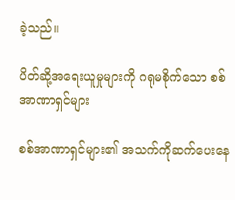ခဲ့သည်။

ပိတ်ဆို့အရေးယူမှုများကို ဂရုမစိုက်သော စစ်အာဏာရှင်များ

စစ်အာဏာရှင်များ၏ အသက်ကိုဆက်ပေးနေ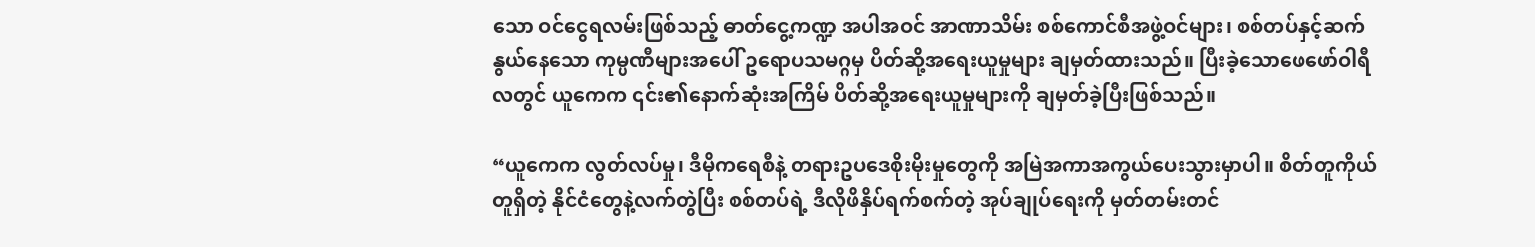သော ဝင်ငွေရလမ်းဖြစ်သည့် ဓာတ်ငွေ့ကဏ္ဍ အပါအဝင် အာဏာသိမ်း စစ်ကောင်စီအဖွဲ့ဝင်များ၊ စစ်တပ်နှင့်ဆက်နွယ်နေသော ကုမ္ပဏီများအပေါ် ဥရောပသမဂ္ဂမှ ပိတ်ဆို့အရေးယူမှုများ ချမှတ်ထားသည်။ ပြီးခဲ့သောဖေဖော်ဝါရီလတွင် ယူကေက ၎င်း၏နောက်ဆုံးအကြိမ် ပိတ်ဆို့အရေးယူမှုများကို ချမှတ်ခဲ့ပြီးဖြစ်သည်။

“ယူကေက လွတ်လပ်မှု၊ ဒီမိုကရေစီနဲ့ တရားဥပဒေစိုးမိုးမှုတွေကို အမြဲအကာအကွယ်ပေးသွားမှာပါ။ စိတ်တူကိုယ်တူရှိတဲ့ နိုင်ငံတွေနဲ့လက်တွဲပြီး စစ်တပ်ရဲ့ ဒီလိုဖိနှိပ်ရက်စက်တဲ့ အုပ်ချုပ်ရေးကို မှတ်တမ်းတင်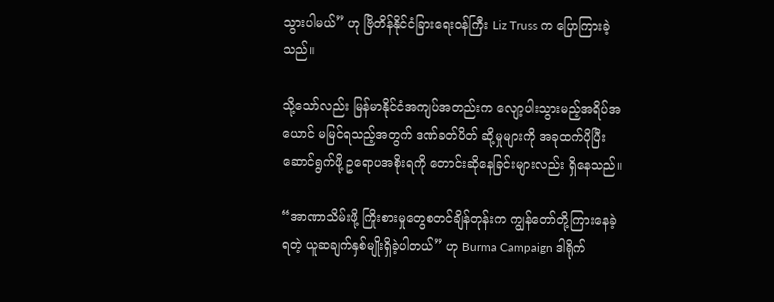သွားပါမယ်” ဟု ဗြိတိန်နိုင်ငံခြားရေးဝန်ကြီး Liz Truss က ပြောကြားခဲ့သည်။

သို့သော်လည်း မြန်မာနိုင်ငံအကျပ်အတည်းက လျော့ပါးသွားမည့်အရိပ်အယောင် မမြင်ရသည့်အတွက် ဒဏ်ခတ်ပိတ် ဆို့မှုများကို အခုထက်ပိုပြီးဆောင်ရွက်ဖို့ ဥရောပအစိုးရကို တောင်းဆိုနေခြင်းများလည်း ရှိနေသည်။

“အာဏာသိမ်းဖို့ ကြိုးစားမှုတွေစတင်ချိန်တုန်းက ကျွန်တော်တို့ကြားနေခဲ့ရတဲ့ ယူဆချက်နှစ်မျိုးရှိခဲ့ပါတယ်” ဟု Burma Campaign ဒါရိုက်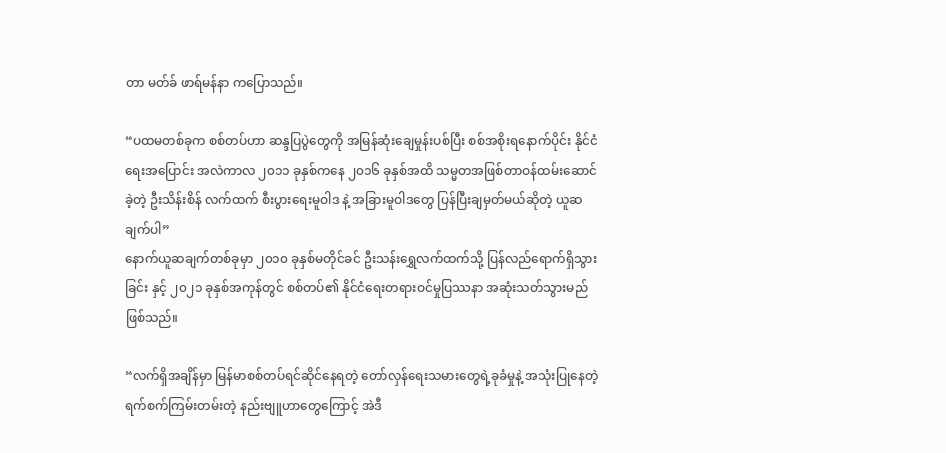တာ မတ်ခ် ဖာရ်မန်နာ ကပြောသည်။

“ပထမတစ်ခုက စစ်တပ်ဟာ ဆန္ဒပြပွဲတွေကို အမြန်ဆုံးချေမှုန်းပစ်ပြီး စစ်အစိုးရနောက်ပိုင်း နိုင်ငံရေးအပြောင်း အလဲကာလ ၂၀၁၁ ခုနှစ်ကနေ ၂၀၁၆ ခုနှစ်အထိ သမ္မတအဖြစ်တာဝန်ထမ်းဆောင်ခဲ့တဲ့ ဦးသိန်းစိန် လက်ထက် စီးပွားရေးမူဝါဒ နဲ့ အခြားမူဝါဒတွေ ပြန်ပြီးချမှတ်မယ်ဆိုတဲ့ ယူဆချက်ပါ”
နောက်ယူဆချက်တစ်ခုမှာ ၂၀၁၀ ခုနှစ်မတိုင်ခင် ဦးသန်းရွှေလက်ထက်သို့ ပြန်လည်ရောက်ရှိသွားခြင်း နှင့် ၂၀၂၁ ခုနှစ်အကုန်တွင် စစ်တပ်၏ နိုင်ငံရေးတရားဝင်မှုပြဿနာ အဆုံးသတ်သွားမည် ဖြစ်သည်။

“လက်ရှိအချိန်မှာ မြန်မာစစ်တပ်ရင်ဆိုင်နေရတဲ့ တော်လှန်ရေးသမားတွေရဲ့ခုခံမှုနဲ့ အသုံးပြုနေတဲ့ ရက်စက်ကြမ်းတမ်းတဲ့ နည်းဗျူဟာတွေကြောင့် အဲဒီ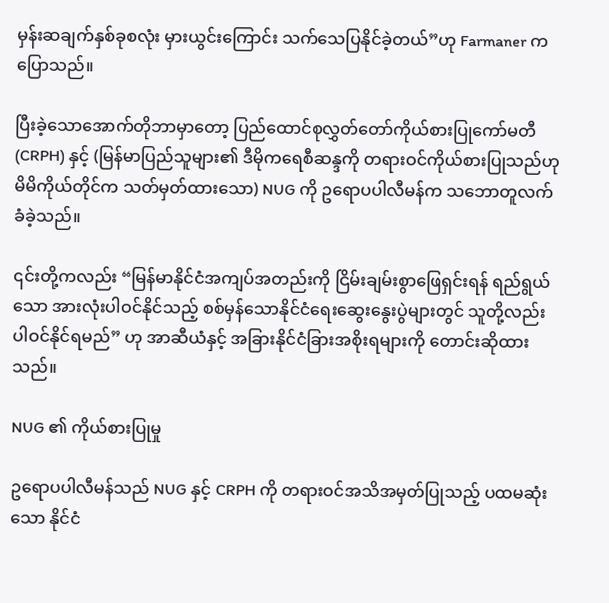မှန်းဆချက်နှစ်ခုစလုံး မှားယွင်းကြောင်း သက်သေပြနိုင်ခဲ့တယ်”ဟု Farmaner ကပြောသည်။

ပြီးခဲ့သောအောက်တိုဘာမှာတော့ ပြည်ထောင်စုလွှတ်တော်ကိုယ်စားပြုကော်မတီ (CRPH) နှင့် (မြန်မာပြည်သူများ၏ ဒီမိုကရေစီဆန္ဒကို တရားဝင်ကိုယ်စားပြုသည်ဟု မိမိကိုယ်တိုင်က သတ်မှတ်ထားသော) NUG ကို ဥရောပပါလီမန်က သဘောတူလက်ခံခဲ့သည်။

၎င်းတို့ကလည်း “မြန်မာနိုင်ငံအကျပ်အတည်းကို ငြိမ်းချမ်းစွာဖြေရှင်းရန် ရည်ရွယ်သော အားလုံးပါဝင်နိုင်သည့် စစ်မှန်သောနိုင်ငံရေးဆွေးနွေးပွဲများတွင် သူတို့လည်းပါဝင်နိုင်ရမည်” ဟု အာဆီယံနှင့် အခြားနိုင်ငံခြားအစိုးရများကို တောင်းဆိုထားသည်။

NUG ၏ ကိုယ်စားပြုမှု

ဥရောပပါလီမန်သည် NUG နှင့် CRPH ကို တရားဝင်အသိအမှတ်ပြုသည့် ပထမဆုံးသော နိုင်ငံ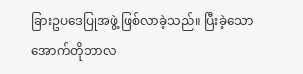ခြားဥပဒေပြုအဖွဲ့ ဖြစ်လာခဲ့သည်။ ပြီးခဲ့သော အောက်တိုဘာလ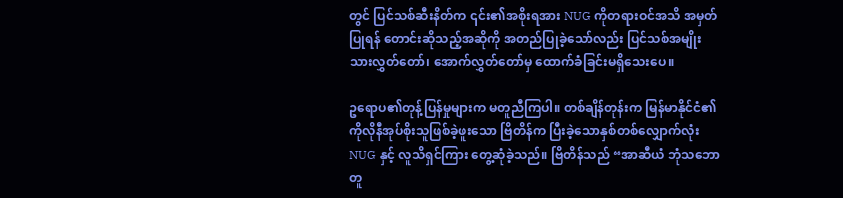တွင် ပြင်သစ်ဆီးနိတ်က ၎င်း၏အစိုးရအား NUG ကိုတရားဝင်အသိ အမှတ်ပြုရန် တောင်းဆိုသည့်အဆိုကို အတည်ပြုခဲ့သော်လည်း ပြင်သစ်အမျိုးသားလွှတ်တော်၊ အောက်လွှတ်တော်မှ ထောက်ခံခြင်းမရှိသေးပေ။

ဥရောပ၏တုန့်ပြန်မှုများက မတူညီကြပါ။ တစ်ချိန်တုန်းက မြန်မာနိုင်ငံ၏ ကိုလိုနီအုပ်စိုးသူဖြစ်ခဲ့ဖူးသော ဗြိတိန်က ပြီးခဲ့သောနှစ်တစ်လျှောက်လုံး NUG နှင့် လူသိရှင်ကြား တွေ့ဆုံခဲ့သည်။ ဗြိတိန်သည် “အာဆီယံ ဘုံသဘောတူ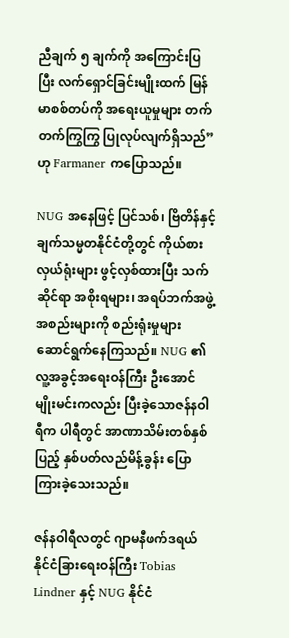ညီချက် ၅ ချက်ကို အကြောင်းပြပြီး လက်ရှောင်ခြင်းမျိုးထက် မြန်မာစစ်တပ်ကို အရေးယူမှုများ တက်တက်ကြွကြွ ပြုလုပ်လျက်ရှိသည်” ဟု Farmaner ကပြောသည်။

NUG အနေဖြင့် ပြင်သစ်၊ ဗြိတိန်နှင့် ချက်သမ္မတနိုင်ငံတို့တွင် ကိုယ်စားလှယ်ရုံးများ ဖွင့်လှစ်ထားပြီး သက်ဆိုင်ရာ အစိုးရများ၊ အရပ်ဘက်အဖွဲ့အစည်းများကို စည်းရုံးမှုများ ဆောင်ရွက်နေကြသည်။ NUG ၏ လူ့အခွင့်အရေးဝန်ကြီး ဦးအောင်မျိုးမင်းကလည်း ပြီးခဲ့သောဇန်နဝါရီက ပါရီတွင် အာဏာသိမ်းတစ်နှစ်ပြည့် နှစ်ပတ်လည်မိန့်ခွန်း ပြောကြားခဲ့သေးသည်။

ဇန်နဝါရီလတွင် ဂျာမနီဖက်ဒရယ်နိုင်ငံခြားရေးဝန်ကြီး Tobias Lindner နှင့် NUG နိုင်ငံ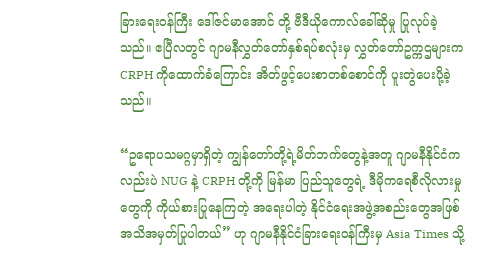ခြားရေးဝန်ကြီး ဒေါ်ဇင်မာအောင် တို့ ဗီဒီယိုကောလ်ခေါ်ဆိုမှု ပြုလုပ်ခဲ့သည်။ ဧပြီလတွင် ဂျာမနီလွှတ်တော်နှစ်ရပ်စလုံးမှ လွှတ်တော်ဥက္ကဌများက CRPH ကိုထောက်ခံကြောင်း အိတ်ဖွင့်ပေးစာတစ်စောင်ကို ပူးတွဲပေးပို့ခဲ့သည်။

“ဥရောပသမဂ္ဂမှာရှိတဲ့ ကျွန်တော်တို့ရဲ့မိတ်ဘက်တွေနဲ့အတူ ဂျာမနီနိုင်ငံကလည်းပဲ NUG နဲ့ CRPH တို့ကို မြန်မာ ပြည်သူတွေရဲ့ ဒီမိုကရေစီလိုလားမှုတွေကို ကိုယ်စားပြုနေကြတဲ့ အရေးပါတဲ့ နိုင်ငံရေးအဖွဲ့အစည်းတွေအဖြစ် အသိအမှတ်ပြုပါတယ်” ဟု ဂျာမနီနိုင်ငံခြားရေးဝန်ကြီးမှ Asia Times သို့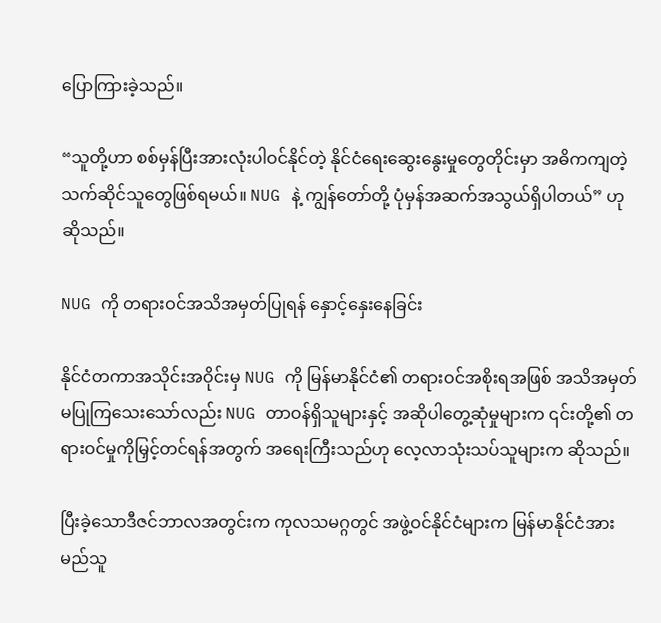ပြောကြားခဲ့သည်။

“သူတို့ဟာ စစ်မှန်ပြီးအားလုံးပါဝင်နိုင်တဲ့ နိုင်ငံရေးဆွေးနွေးမှုတွေတိုင်းမှာ အဓိကကျတဲ့ သက်ဆိုင်သူတွေဖြစ်ရမယ်။ NUG နဲ့ ကျွန်တော်တို့ ပုံမှန်အဆက်အသွယ်ရှိပါတယ်” ဟု ဆိုသည်။

NUG ကို တရားဝင်အသိအမှတ်ပြုရန် နှောင့်နှေးနေခြင်း

နိုင်ငံတကာအသိုင်းအဝိုင်းမှ NUG ကို မြန်မာနိုင်ငံ၏ တရားဝင်အစိုးရအဖြစ် အသိအမှတ် မပြုကြသေးသော်လည်း NUG တာဝန်ရှိသူများနှင့် အဆိုပါတွေ့ဆုံမှုများက ၎င်းတို့၏ တရားဝင်မှုကိုမြှင့်တင်ရန်အတွက် အရေးကြီးသည်ဟု လေ့လာသုံးသပ်သူများက ဆိုသည်။

ပြီးခဲ့သောဒီဇင်ဘာလအတွင်းက ကုလသမဂ္ဂတွင် အဖွဲ့ဝင်နိုင်ငံများက မြန်မာနိုင်ငံအား မည်သူ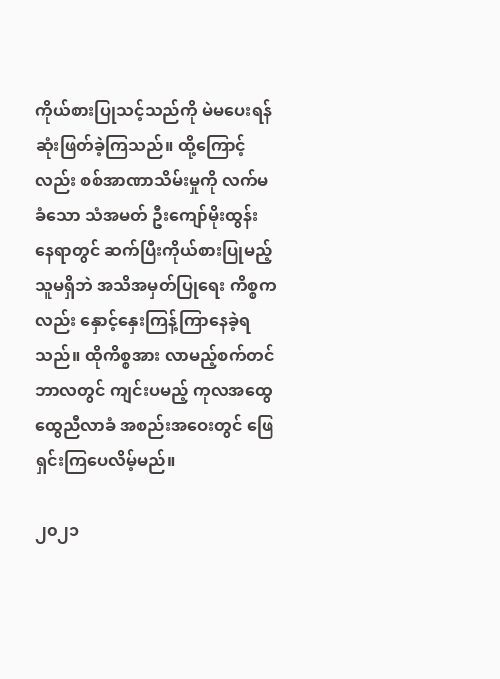ကိုယ်စားပြုသင့်သည်ကို မဲမပေးရန် ဆုံးဖြတ်ခဲ့ကြသည်။ ထို့ကြောင့်လည်း စစ်အာဏာသိမ်းမှုကို လက်မခံသော သံအမတ် ဦးကျော်မိုးထွန်း နေရာတွင် ဆက်ပြီးကိုယ်စားပြုမည့်သူမရှိဘဲ အသိအမှတ်ပြုရေး ကိစ္စကလည်း နှောင့်နှေးကြန့်ကြာနေခဲ့ရသည်။ ထိုကိစ္စအား လာမည့်စက်တင်ဘာလတွင် ကျင်းပမည့် ကုလအထွေထွေညီလာခံ အစည်းအဝေးတွင် ဖြေရှင်းကြပေလိမ့်မည်။

၂၀၂၁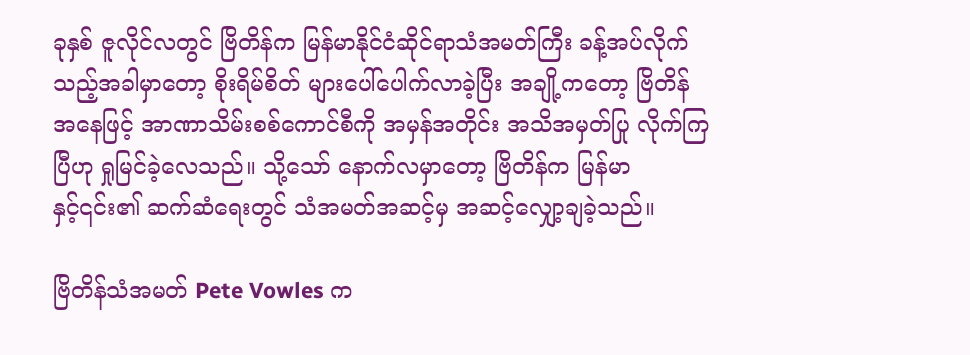ခုနှစ် ဇူလိုင်လတွင် ဗြိတိန်က မြန်မာနိုင်ငံဆိုင်ရာသံအမတ်ကြီး ခန့်အပ်လိုက်သည့်အခါမှာတော့ စိုးရိမ်စိတ် များပေါ်ပေါက်လာခဲ့ပြီး အချို့ကတော့ ဗြိတိန်အနေဖြင့် အာဏာသိမ်းစစ်ကောင်စီကို အမှန်အတိုင်း အသိအမှတ်ပြု လိုက်ကြပြီဟု ရှုမြင်ခဲ့လေသည်။ သို့သော် နောက်လမှာတော့ ဗြိတိန်က မြန်မာနှင့်၎င်း၏ ဆက်ဆံရေးတွင် သံအမတ်အဆင့်မှ အဆင့်လျှော့ချခဲ့သည်။

ဗြိတိန်သံအမတ် Pete Vowles က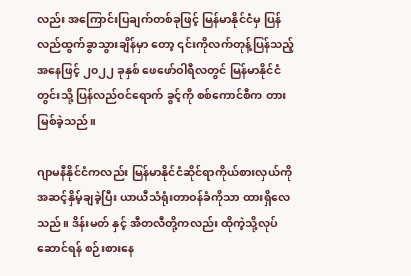လည်း အကြောင်းပြချက်တစ်ခုဖြင့် မြန်မာနိုင်ငံမှ ပြန်လည်ထွက်ခွာသွားချိန်မှာ တော့ ၎င်းကိုလက်တုန့်ပြန်သည့်အနေဖြင့် ၂၀၂၂ ခုနှစ် ဖေဖော်ဝါရီလတွင် မြန်မာနိုင်ငံတွင်းသို့ ပြန်လည်ဝင်ရောက် ခွင့်ကို စစ်ကောင်စီက တားမြစ်ခဲ့သည်။

ဂျာမနီနိုင်ငံကလည်း မြန်မာနိုင်ငံဆိုင်ရာကိုယ်စားလှယ်ကို အဆင့်နှိမ့်ချခဲ့ပြီး ယာယီသံရုံးတာဝန်ခံကိုသာ ထားရှိလေသည်။ ဒိန်းမတ် နှင့် အီတလီတို့ကလည်း ထိုကဲ့သို့လုပ်ဆောင်ရန် စဉ်းစားနေ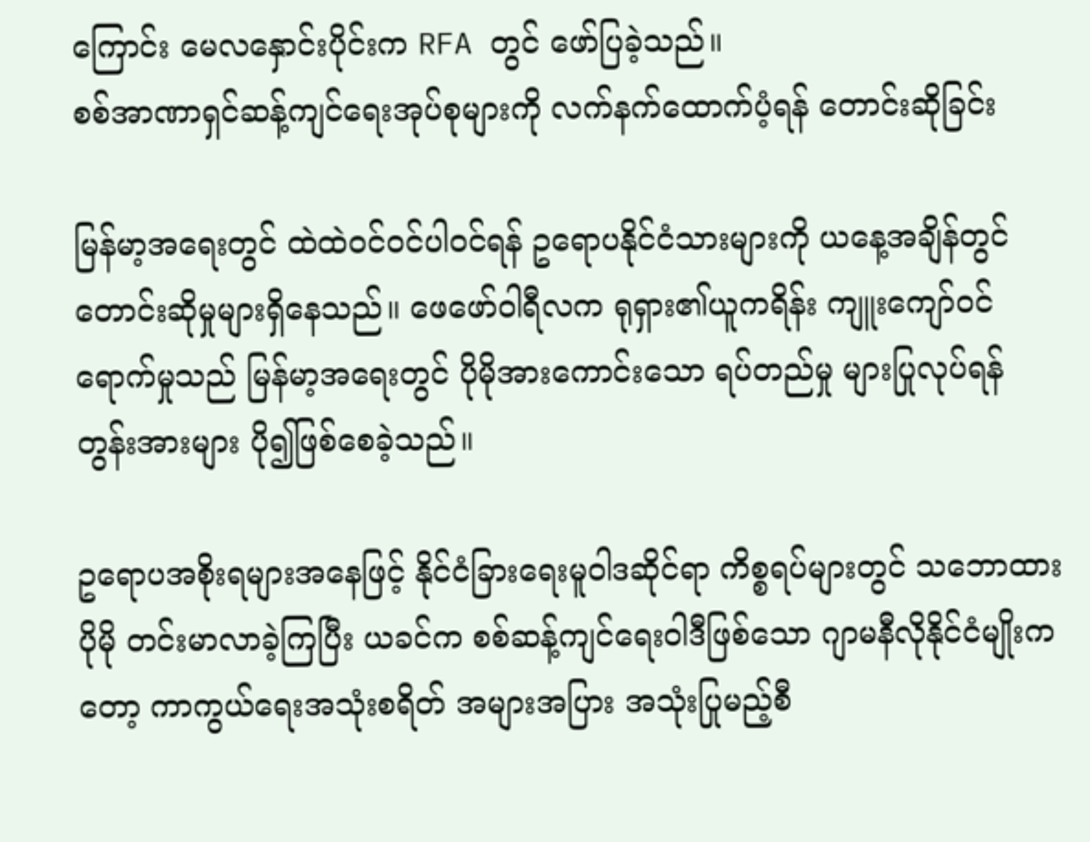ကြောင်း မေလနှောင်းပိုင်းက RFA တွင် ဖော်ပြခဲ့သည်။
စစ်အာဏာရှင်ဆန့်ကျင်ရေးအုပ်စုများကို လက်နက်ထောက်ပံ့ရန် တောင်းဆိုခြင်း

မြန်မာ့အရေးတွင် ထဲထဲဝင်ဝင်ပါဝင်ရန် ဥရောပနိုင်ငံသားများကို ယနေ့အချိန်တွင် တောင်းဆိုမှုများရှိနေသည်။ ဖေဖော်ဝါရီလက ရုရှား၏ယူကရိန်း ကျူးကျော်ဝင်ရောက်မှုသည် မြန်မာ့အရေးတွင် ပိုမိုအားကောင်းသော ရပ်တည်မှု များပြုလုပ်ရန် တွန်းအားများ ပို၍ဖြစ်စေခဲ့သည်။

ဥရောပအစိုးရများအနေဖြင့် နိုင်ငံခြားရေးမူဝါဒဆိုင်ရာ ကိစ္စရပ်များတွင် သဘောထားပိုမို တင်းမာလာခဲ့ကြပြီး ယခင်က စစ်ဆန့်ကျင်ရေးဝါဒီဖြစ်သော ဂျာမနီလိုနိုင်ငံမျိုးကတော့ ကာကွယ်ရေးအသုံးစရိတ် အများအပြား အသုံးပြုမည့်စီ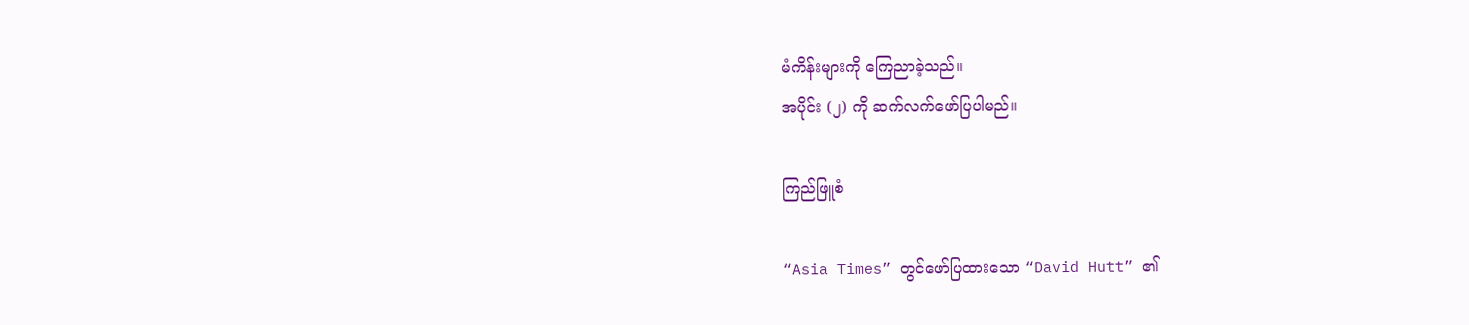မံကိန်းများကို ကြေညာခဲ့သည်။
အပိုင်း (၂) ကို ဆက်လက်ဖော်ပြပါမည်။

ကြည်ဖြူစံ

“Asia Times” တွင်ဖော်ပြထားသော “David Hutt” ၏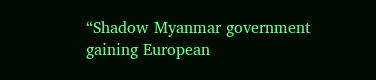“Shadow Myanmar government gaining European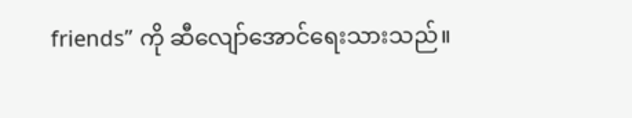friends” ကို ဆီလျော်အောင်ရေးသားသည်။